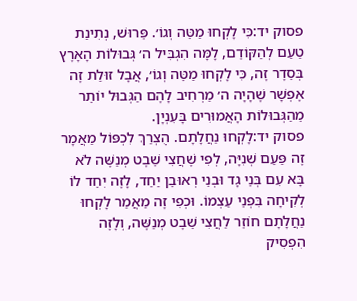פסוק יד:כִּי לָקְחוּ מַטֵּה וְגוֹ׳. פֵּרוּשׁ, נְתִינַת טַעַם לְהַקּוֹדֵם, לָמָּה הִגְבִּיל ה׳ גְּבוּלוֹת הָאָרֶץ בְּסֵדֶר זֶה, כִּי לָקְחוּ מַטֵּה וְגוֹ׳, אֲבָל זוּלַת זֶה אֶפְשָׁר שֶׁהָיָה ה׳ מַרְחִיב לָהֶם הַגְּבוּל יוֹתֵר מֵהַגְּבוּלוֹת הָאֲמוּרִים בָּעִנְיָן.
פסוק יד:לָקְחוּ נַחֲלָתָם. הֻצְרַךְ לִכְפּוֹל מַאֲמָר זֶה פַּעַם שְׁנִיָּה, לְפִי שֶׁחֲצִי שֵׁבֶט מְנַשֶּׁה לֹא בָּא עִם בְּנֵי גָד וּבְנֵי רְאוּבֵן יַחַד, לָזֶה יִחֵד לוֹ לְקִיחָה בִּפְנֵי עַצְמוֹ. וּכְפִי זֶה מַאֲמַר לָקְחוּ נַחֲלָתָם חוֹזֵר לַחֲצִי שֵׁבֶט מְנַשֶּׁה, וְלָזֶה הִפְסִיק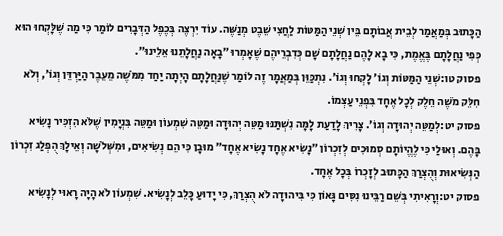הַכָּתוּב בְּמַאֲמַר לְבֵית אֲבוֹתָם בֵּין שְׁנֵי הַמַּטּוֹת לַחֲצִי שֵׁבֶט מְנַשֶּׁה. עוֹד יִרְצֶה בְּכֶפֶל הַדְּבָרִים לוֹמַר כִּי מַה שֶׁלָּקְחוּ הוּא כְּפִי נַחֲלָתָם בֶּאֱמֶת, כִּי בָא לָהֶם נַחֲלָתָם שָׁם כְּדִבְרֵיהֶם שֶׁאָמְרוּ ״בָאָה נַחֲלָתֵנוּ אֵלֵינוּ״.
פסוק טו:שְׁנֵי הַמַּטּוֹת וְגוֹ׳ לָקְחוּ וְגוֹ׳. נִתְכַּוֵּן בְּמַאֲמָר זֶה לוֹמַר שֶׁנַּחֲלָתָם הָיְתָה יַחַד מִמֹּשֶׁה מֵעֵבֶר הַיַּרְדֵּן וְגוֹ׳, וְלֹא חִלֵּק מֹשֶׁה חֵלֶק לְכָל אֶחָד בִּפְנֵי עַצְמוֹ.
פסוק יט:לְמַטֵּה יְהוּדָה וְגוֹ׳. צָרִיךְ לָדַעַת לָמָּה נִשְׁתַּנּוּ מַטֵּה יְהוּדָה וּמַטֵּה שִׁמְעוֹן וּמַטֵּה בִּנְיָמִין שֶׁלֹּא הִזְכִּיר נָשִׂיא בָּהֶם. וְאוּלַי כִּי לֶהֱיוֹתָם סְמוּכִים לְזִכְרוֹן ״נָשִׂיא אֶחָד נָשִׂיא אֶחָד״ מוּבָן כִּי הֵם נְשִׂיאִים, וּמִשְּׁלֹשָׁה וְאֵילָךְ הֻפְלַג זִכְרוֹן הַנְּשִׂיאוּת וְהֻצְרַךְ הַכָּתוּב לְזָכְרוֹ בְּכָל אֶחָד.
פסוק יט:וְרָאִיתִי בְּשֵׁם רַבֵּינוּ נִסִּים גָּאוֹן כִּי בִּיהוּדָה לֹא הֻצְרַךְ, כִּי יָדוּעַ כָּלֵב לְנָשִׂיא. שִׁמְעוֹן לֹא הָיָה רָאוּי לְנָשִׂיא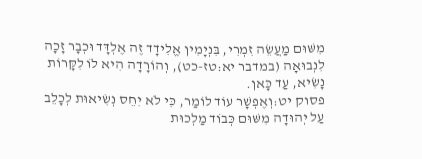מִשּׁוּם מַעֲשֵׂה זִמְרִי, בִּנְיָמִין אֱלִידָד זֶה אֶלְדָּד וּכְבָר זָכָה לִנְבוּאָה (במדבר יא:טז-כט), וְהוֹרָדָה הִיא לוֹ לִקָּרוֹת נָשִׂיא, עַד כָּאן.
פסוק יט:וְאֶפְשָׁר עוֹד לוֹמַר, כִּי לֹא יִחֵס נְשִׂיאוּת לְכָלֵב עַל יְהוּדָה מִשּׁוּם כְּבוֹד מַלְכוּת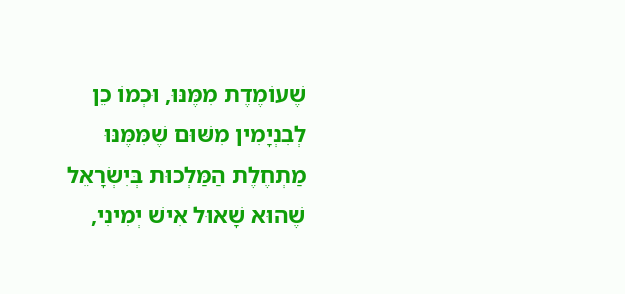שֶׁעוֹמֶדֶת מִמֶּנּוּ, וּכְמוֹ כֵן לְבִנְיָמִין מִשּׁוּם שֶׁמִּמֶּנּוּ מַתְחֶלֶת הַמַּלְכוּת בְּיִשְׂרָאֵל שֶׁהוּא שָׁאוּל אִישׁ יְמִינִי,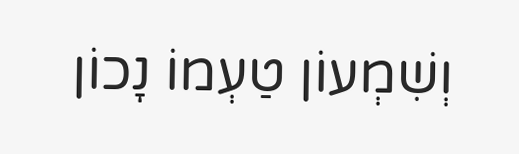וְשִׁמְעוֹן טַעְמוֹ נָכוֹן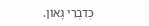כְּדִבְרֵי גָּאוֹן.